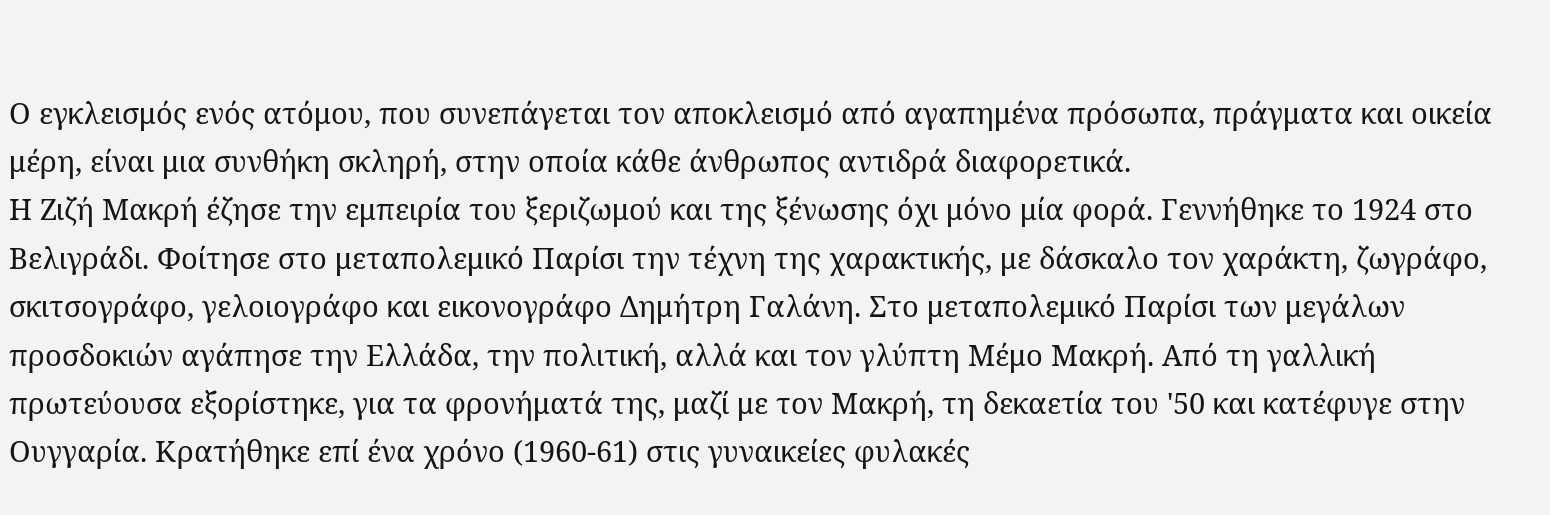Ο εγκλεισμός ενός ατόμου, που συνεπάγεται τον αποκλεισμό από αγαπημένα πρόσωπα, πράγματα και οικεία μέρη, είναι μια συνθήκη σκληρή, στην οποία κάθε άνθρωπος αντιδρά διαφορετικά.
Η Ζιζή Μακρή έζησε την εμπειρία του ξεριζωμού και της ξένωσης όχι μόνο μία φορά. Γεννήθηκε το 1924 στο Βελιγράδι. Φοίτησε στο μεταπολεμικό Παρίσι την τέχνη της χαρακτικής, με δάσκαλο τον χαράκτη, ζωγράφο, σκιτσογράφο, γελοιογράφο και εικονογράφο Δημήτρη Γαλάνη. Στο μεταπολεμικό Παρίσι των μεγάλων προσδοκιών αγάπησε την Ελλάδα, την πολιτική, αλλά και τον γλύπτη Μέμο Μακρή. Από τη γαλλική πρωτεύουσα εξορίστηκε, για τα φρονήματά της, μαζί με τον Μακρή, τη δεκαετία του '50 και κατέφυγε στην Ουγγαρία. Κρατήθηκε επί ένα χρόνο (1960-61) στις γυναικείες φυλακές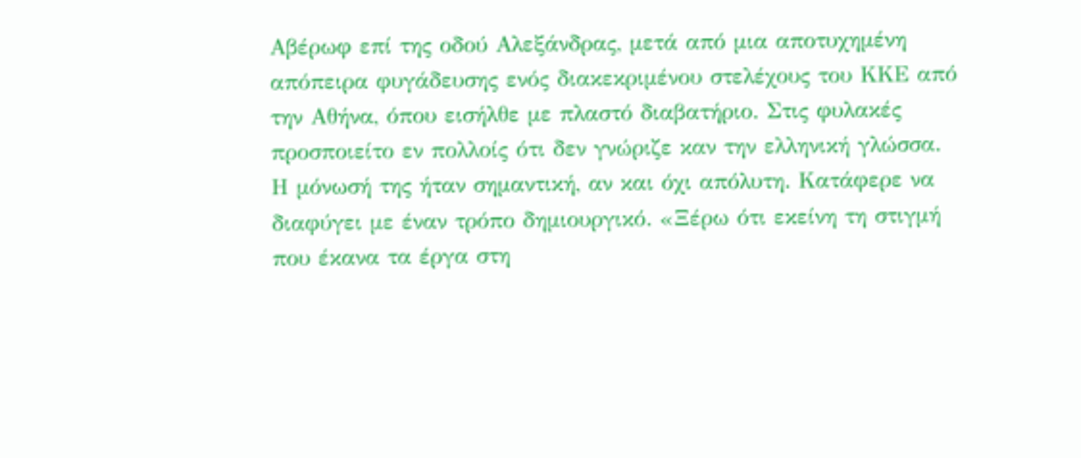Αβέρωφ επί της οδού Αλεξάνδρας, μετά από μια αποτυχημένη απόπειρα φυγάδευσης ενός διακεκριμένου στελέχους του ΚΚΕ από την Αθήνα, όπου εισήλθε με πλαστό διαβατήριο. Στις φυλακές προσποιείτο εν πολλοίς ότι δεν γνώριζε καν την ελληνική γλώσσα.
Η μόνωσή της ήταν σημαντική, αν και όχι απόλυτη. Κατάφερε να διαφύγει με έναν τρόπο δημιουργικό. «Ξέρω ότι εκείνη τη στιγμή που έκανα τα έργα στη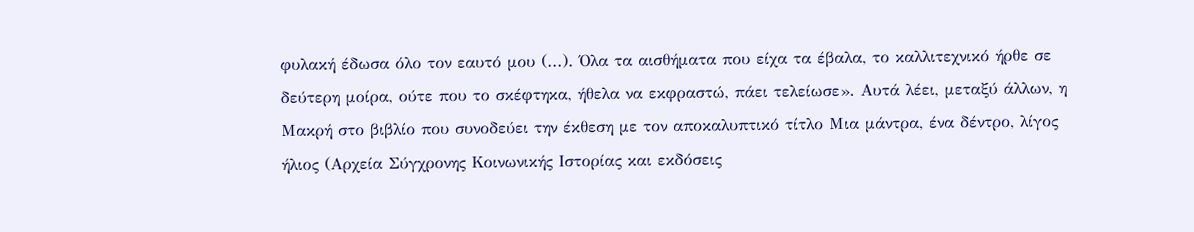φυλακή έδωσα όλο τον εαυτό μου (...). Όλα τα αισθήματα που είχα τα έβαλα, το καλλιτεχνικό ήρθε σε δεύτερη μοίρα, ούτε που το σκέφτηκα, ήθελα να εκφραστώ, πάει τελείωσε». Αυτά λέει, μεταξύ άλλων, η Μακρή στο βιβλίο που συνοδεύει την έκθεση με τον αποκαλυπτικό τίτλο Μια μάντρα, ένα δέντρο, λίγος ήλιος (Αρχεία Σύγχρονης Κοινωνικής Ιστορίας και εκδόσεις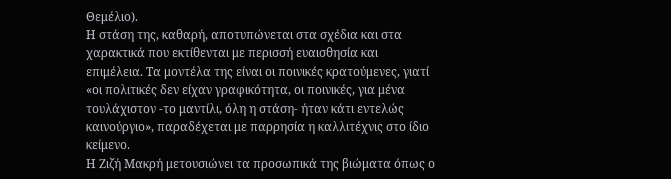Θεμέλιο).
Η στάση της, καθαρή, αποτυπώνεται στα σχέδια και στα χαρακτικά που εκτίθενται με περισσή ευαισθησία και επιμέλεια. Τα μοντέλα της είναι οι ποινικές κρατούμενες, γιατί «οι πολιτικές δεν είχαν γραφικότητα, οι ποινικές, για μένα τουλάχιστον -το μαντίλι, όλη η στάση- ήταν κάτι εντελώς καινούργιο», παραδέχεται με παρρησία η καλλιτέχνις στο ίδιο κείμενο.
Η Ζιζή Μακρή μετουσιώνει τα προσωπικά της βιώματα όπως ο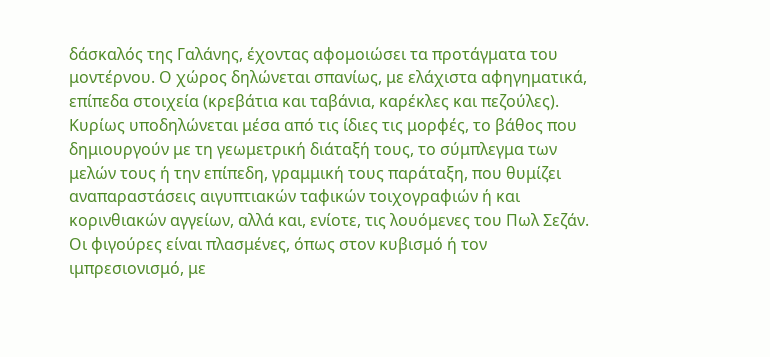δάσκαλός της Γαλάνης, έχοντας αφομοιώσει τα προτάγματα του μοντέρνου. Ο χώρος δηλώνεται σπανίως, με ελάχιστα αφηγηματικά, επίπεδα στοιχεία (κρεβάτια και ταβάνια, καρέκλες και πεζούλες).
Κυρίως υποδηλώνεται μέσα από τις ίδιες τις μορφές, το βάθος που δημιουργούν με τη γεωμετρική διάταξή τους, το σύμπλεγμα των μελών τους ή την επίπεδη, γραμμική τους παράταξη, που θυμίζει αναπαραστάσεις αιγυπτιακών ταφικών τοιχογραφιών ή και κορινθιακών αγγείων, αλλά και, ενίοτε, τις λουόμενες του Πωλ Σεζάν.
Οι φιγούρες είναι πλασμένες, όπως στον κυβισμό ή τον ιμπρεσιονισμό, με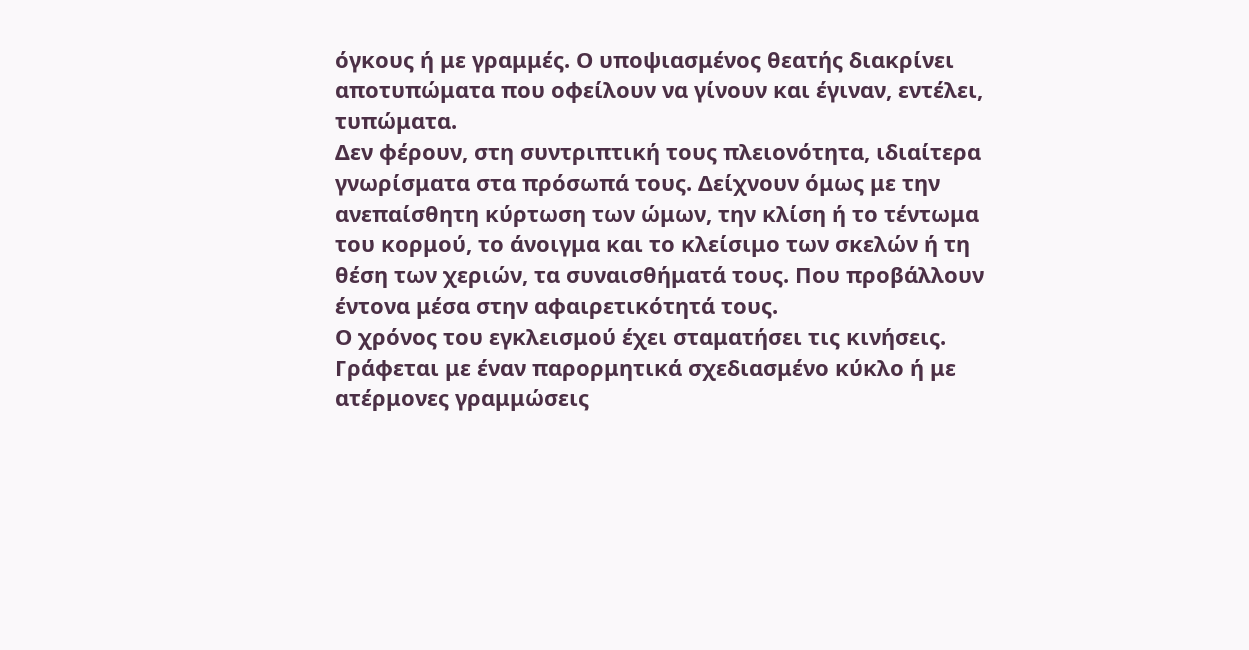όγκους ή με γραμμές. Ο υποψιασμένος θεατής διακρίνει αποτυπώματα που οφείλουν να γίνουν και έγιναν, εντέλει, τυπώματα.
Δεν φέρουν, στη συντριπτική τους πλειονότητα, ιδιαίτερα γνωρίσματα στα πρόσωπά τους. Δείχνουν όμως με την ανεπαίσθητη κύρτωση των ώμων, την κλίση ή το τέντωμα του κορμού, το άνοιγμα και το κλείσιμο των σκελών ή τη θέση των χεριών, τα συναισθήματά τους. Που προβάλλουν έντονα μέσα στην αφαιρετικότητά τους.
Ο χρόνος του εγκλεισμού έχει σταματήσει τις κινήσεις. Γράφεται με έναν παρορμητικά σχεδιασμένο κύκλο ή με ατέρμονες γραμμώσεις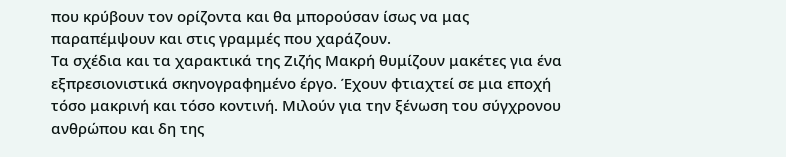που κρύβουν τον ορίζοντα και θα μπορούσαν ίσως να μας παραπέμψουν και στις γραμμές που χαράζουν.
Τα σχέδια και τα χαρακτικά της Ζιζής Μακρή θυμίζουν μακέτες για ένα εξπρεσιονιστικά σκηνογραφημένο έργο. Έχουν φτιαχτεί σε μια εποχή τόσο μακρινή και τόσο κοντινή. Μιλούν για την ξένωση του σύγχρονου ανθρώπου και δη της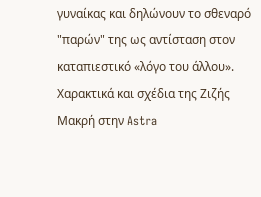γυναίκας και δηλώνουν το σθεναρό "παρών" της ως αντίσταση στον καταπιεστικό «λόγο του άλλου».
Χαρακτικά και σχέδια της Ζιζής Μακρή στην Astra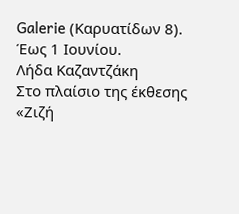Galerie (Καρυατίδων 8). Έως 1 Ιουνίου.
Λήδα Καζαντζάκη
Στο πλαίσιο της έκθεσης «Ζιζή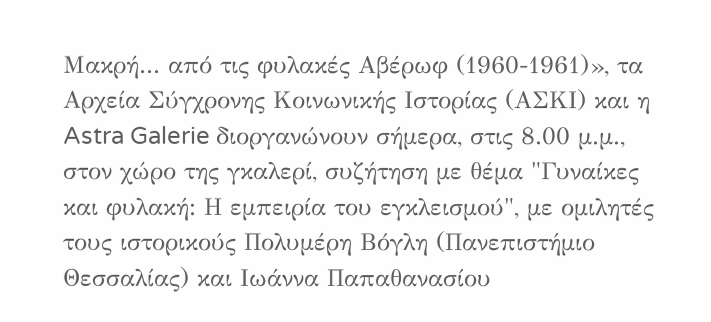Μακρή... από τις φυλακές Αβέρωφ (1960-1961)», τα Αρχεία Σύγχρονης Κοινωνικής Ιστορίας (ΑΣΚΙ) και η Astra Galerie διοργανώνουν σήμερα, στις 8.00 μ.μ., στον χώρο της γκαλερί, συζήτηση με θέμα "Γυναίκες και φυλακή: Η εμπειρία του εγκλεισμού", με ομιλητές τους ιστορικούς Πολυμέρη Βόγλη (Πανεπιστήμιο Θεσσαλίας) και Ιωάννα Παπαθανασίου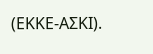(ΕΚΚΕ-ΑΣΚΙ).